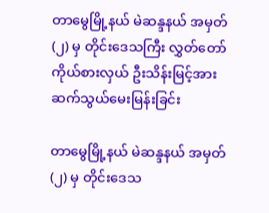တာမွေမြို့နယ် မဲဆန္ဒနယ် အမှတ် (၂) မှ တိုင်းဒေသကြီး လွှတ်တော်ကိုယ်စားလှယ် ဦးသိန်းမြင့်အား ဆက်သွယ်မေးမြန်းခြင်း

တာမွေမြို့နယ် မဲဆန္ဒနယ် အမှတ် (၂) မှ တိုင်းဒေသ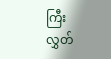ကြီး လွှတ်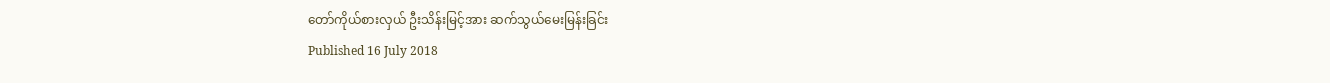တော်ကိုယ်စားလှယ် ဦးသိန်းမြင့်အား ဆက်သွယ်မေးမြန်းခြင်း
Published 16 July 2018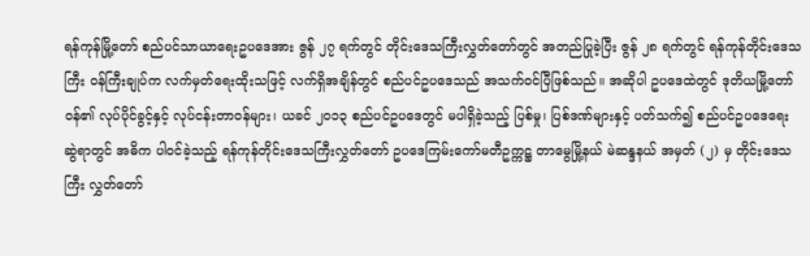ရန်ကုန်မြို့တော် စည်ပင်သာယာရေးဥပဒေအား ဇွန် ၂၇ ရက်တွင် တိုင်းဒေသကြီးလွှတ်တော်တွင် အတည်ပြုခဲ့ပြီး ဇွန် ၂၈ ရက်တွင် ရန်ကုန်တိုင်းဒေသကြီး ဝန်ကြီးချုပ်က လက်မှတ်ရေးထိုးသဖြင့် လက်ရှိအချိန်တွင် စည်ပင်ဥပဒေသည် အသက်ဝင်ပြီဖြစ်သည်။ အဆိုပါ ဥပဒေထဲတွင် ဒုတိယမြို့တော်ဝန်၏ လုပ်ပိုင်ခွင့်နှင့် လုပ်ငန်းတာဝန်များ၊ ယခင် ၂၀၁၃ စည်ပင်ဥပဒေတွင် မပါရှိခဲ့သည့် ပြစ်မှု၊ ပြစ်ဒဏ်များနှင့် ပတ်သက်၍ စည်ပင်ဥပဒေရေးဆွဲရာတွင် အဓိက ပါဝင်ခဲ့သည့် ရန်ကုန်တိုင်းဒေသကြီးလွှတ်တော် ဥပဒေကြမ်းကော်မတီဥက္ကဋ္ဌ တာမွေမြို့နယ် မဲဆန္ဒနယ် အမှတ် (၂) မှ တိုင်းဒေသကြီး လွှတ်တော်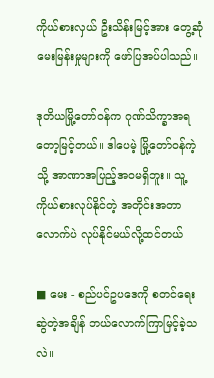ကိုယ်စားလှယ် ဦးသိန်းမြင့်အား တွေ့ဆုံမေးမြန်းမှုများကို ဖော်ပြအပ်ပါသည်။

ဒုတိယမြို့တော်ဝန်က ဂုဏ်သိက္ခာအရတော့မြင့်တယ်။ ဒါပေမဲ့ မြို့တော်ဝန်ကဲ့သို့ အာဏာအပြည့်အဝမရှိဘူး။ သူ့ကိုယ်စားလုပ်နိုင်တဲ့ အတိုင်းအတာလောက်ပဲ လုပ်နိုင်မယ်လို့ထင်တယ်

■ မေး - စည်ပင်ဥပဒေကို စတင်ရေးဆွဲတဲ့အချိန် ဘယ်လောက်ကြာမြင့်ခဲ့သလဲ။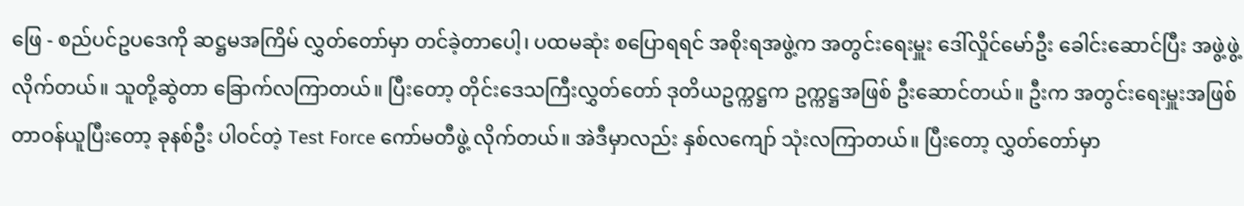ဖြေ - စည်ပင်ဥပဒေကို ဆဋ္ဌမအကြိမ် လွှတ်တော်မှာ တင်ခဲ့တာပေါ့၊ ပထမဆုံး စပြောရရင် အစိုးရအဖွဲ့က အတွင်းရေးမှူး ဒေါ်လှိုင်မော်ဦး ခေါင်းဆောင်ပြီး အဖွဲ့ဖွဲ့လိုက်တယ်။ သူတို့ဆွဲတာ ခြောက်လကြာတယ်။ ပြီးတော့ တိုင်းဒေသကြီးလွှတ်တော် ဒုတိယဥက္ကဋ္ဌက ဥက္ကဋ္ဌအဖြစ် ဦးဆောင်တယ်။ ဦးက အတွင်းရေးမှူးအဖြစ် တာဝန်ယူပြီးတော့ ခုနစ်ဦး ပါဝင်တဲ့ Test Force ကော်မတီဖွဲ့ လိုက်တယ်။ အဲဒီမှာလည်း နှစ်လကျော် သုံးလကြာတယ်။ ပြီးတော့ လွှတ်တော်မှာ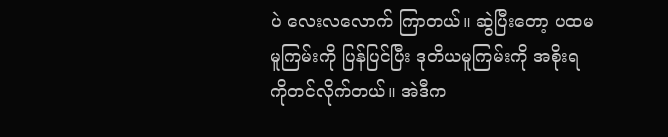ပဲ လေးလလောက် ကြာတယ်။ ဆွဲပြီးတော့ ပထမမူကြမ်းကို ပြန်ပြင်ပြီး ဒုတိယမူကြမ်းကို အစိုးရကိုတင်လိုက်တယ်။ အဲဒီက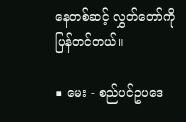နေတစ်ဆင့် လွှတ်တော်ကို ပြန်တင်တယ်။

■ မေး - စည်ပင်ဥပဒေ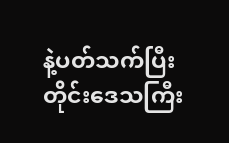နဲ့ပတ်သက်ပြီး တိုင်းဒေသကြီး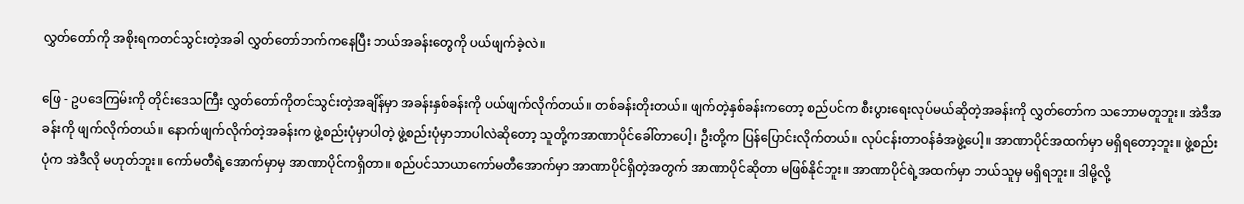လွှတ်တော်ကို အစိုးရကတင်သွင်းတဲ့အခါ လွှတ်တော်ဘက်ကနေပြီး ဘယ်အခန်းတွေကို ပယ်ဖျက်ခဲ့လဲ။

ဖြေ - ဥပဒေကြမ်းကို တိုင်းဒေသကြီး လွှတ်တော်ကိုတင်သွင်းတဲ့အချိန်မှာ အခန်းနှစ်ခန်းကို ပယ်ဖျက်လိုက်တယ်။ တစ်ခန်းတိုးတယ်။ ဖျက်တဲ့နှစ်ခန်းကတော့ စည်ပင်က စီးပွားရေးလုပ်မယ်ဆိုတဲ့အခန်းကို လွှတ်တော်က သဘောမတူဘူး။ အဲဒီအခန်းကို ဖျက်လိုက်တယ်။ နောက်ဖျက်လိုက်တဲ့အခန်းက ဖွဲ့စည်းပုံမှာပါတဲ့ ဖွဲ့စည်းပုံမှာဘာပါလဲဆိုတော့ သူတို့ကအာဏာပိုင်ခေါ်တာပေါ့၊ ဦးတို့က ပြန်ပြောင်းလိုက်တယ်။ လုပ်ငန်းတာဝန်ခံအဖွဲ့ပေါ့။ အာဏာပိုင်အထက်မှာ မရှိရတော့ဘူး။ ဖွဲ့စည်းပုံက အဲဒီလို မဟုတ်ဘူး။ ကော်မတီရဲ့အောက်မှာမှ အာဏာပိုင်ကရှိတာ။ စည်ပင်သာယာကော်မတီအောက်မှာ အာဏာပိုင်ရှိတဲ့အတွက် အာဏာပိုင်ဆိုတာ မဖြစ်နိုင်ဘူး။ အာဏာပိုင်ရဲ့အထက်မှာ ဘယ်သူမှ မရှိရဘူး။ ဒါမို့လို့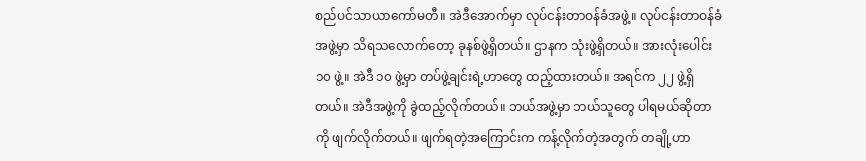စည်ပင်သာယာကော်မတီ။ အဲဒီအောက်မှာ လုပ်ငန်းတာဝန်ခံအဖွဲ့။ လုပ်ငန်းတာဝန်ခံအဖွဲ့မှာ သိရသလောက်တော့ ခုနစ်ဖွဲ့ရှိတယ်။ ဌာနက သုံးဖွဲ့ရှိတယ်။ အားလုံးပေါင်း ၁၀ ဖွဲ့။ အဲဒီ ၁၀ ဖွဲ့မှာ တပ်ဖွဲ့ချင်းရဲ့ဟာတွေ ထည့်ထားတယ်။ အရင်က ၂၂ ဖွဲ့ရှိတယ်။ အဲဒီအဖွဲ့ကို ခွဲထည့်လိုက်တယ်။ ဘယ်အဖွဲ့မှာ ဘယ်သူတွေ ပါရမယ်ဆိုတာကို ဖျက်လိုက်တယ်။ ဖျက်ရတဲ့အကြောင်းက ကန့်လိုက်တဲ့အတွက် တချို့ဟာ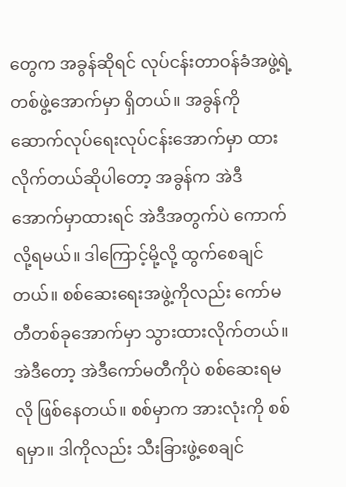တွေက အခွန်ဆိုရင် လုပ်ငန်းတာဝန်ခံအဖွဲ့ရဲ့ တစ်ဖွဲ့အောက်မှာ ရှိတယ်။ အခွန်ကို ဆောက်လုပ်ရေးလုပ်ငန်းအောက်မှာ ထားလိုက်တယ်ဆိုပါတော့ အခွန်က အဲဒီအောက်မှာထားရင် အဲဒီအတွက်ပဲ ကောက်လို့ရမယ်။ ဒါကြောင့်မို့လို့ ထွက်စေချင်တယ်။ စစ်ဆေးရေးအဖွဲ့ကိုလည်း ကော်မတီတစ်ခုအောက်မှာ သွားထားလိုက်တယ်။ အဲဒီတော့ အဲဒီကော်မတီကိုပဲ စစ်ဆေးရမလို ဖြစ်နေတယ်။ စစ်မှာက အားလုံးကို စစ်ရမှာ။ ဒါကိုလည်း သီးခြားဖွဲ့စေချင်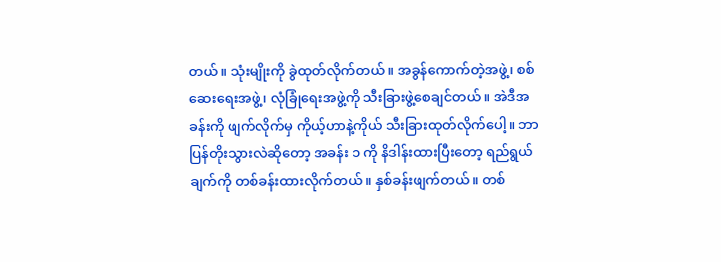တယ်။ သုံးမျိုးကို ခွဲထုတ်လိုက်တယ်။ အခွန်ကောက်တဲ့အဖွဲ့၊ စစ်ဆေးရေးအဖွဲ့၊ လုံခြုံရေးအဖွဲ့ကို သီးခြားဖွဲ့စေချင်တယ်။ အဲဒီအခန်းကို ဖျက်လိုက်မှ ကိုယ့်ဟာနဲ့ကိုယ် သီးခြားထုတ်လိုက်ပေါ့။ ဘာပြန်တိုးသွားလဲဆိုတော့ အခန်း ၁ ကို နိဒါန်းထားပြီးတော့ ရည်ရွယ်ချက်ကို တစ်ခန်းထားလိုက်တယ်။ နှစ်ခန်းဖျက်တယ်။ တစ်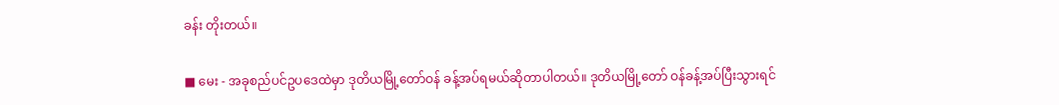ခန်း တိုးတယ်။

■ မေး - အခုစည်ပင်ဥပဒေထဲမှာ ဒုတိယမြို့တော်ဝန် ခန့်အပ်ရမယ်ဆိုတာပါတယ်။ ဒုတိယမြို့တော် ဝန်ခန့်အပ်ပြီးသွားရင်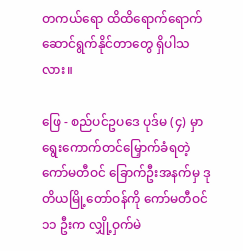တကယ်ရော ထိထိရောက်ရောက် ဆောင်ရွက်နိုင်တာတွေ ရှိပါသလား။

ဖြေ - စည်ပင်ဥပဒေ ပုဒ်မ (၄) မှာ ရွေးကောက်တင်မြှောက်ခံရတဲ့ ကော်မတီဝင် ခြောက်ဦးအနက်မှ ဒုတိယမြို့တော်ဝန်ကို ကော်မတီဝင် ၁၁ ဦးက လျှို့ဝှက်မဲ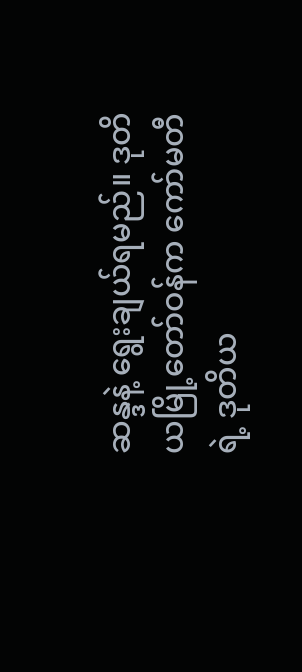ဆန္ဒနဲ့ ရွေးချယ်ရမည်။ ဒုတိယမြို့တော်ဝန်က ကော်မတီရဲ့ ဒုတိယ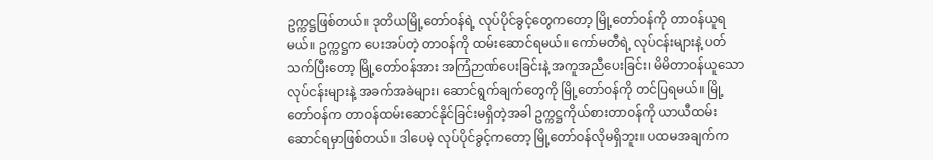ဥက္ကဋ္ဌဖြစ်တယ်။ ဒုတိယမြို့တော်ဝန်ရဲ့ လုပ်ပိုင်ခွင့်တွေကတော့ မြို့တော်ဝန်ကို တာဝန်ယူရမယ်။ ဥက္ကဋ္ဌက ပေးအပ်တဲ့ တာဝန်ကို ထမ်းဆောင်ရမယ်။ ကော်မတီရဲ့ လုပ်ငန်းများနဲ့ ပတ်သက်ပြီးတော့ မြို့တော်ဝန်အား အကြံဉာဏ်ပေးခြင်းနဲ့ အကူအညီပေးခြင်း၊ မိမိတာဝန်ယူသော လုပ်ငန်းများနဲ့ အခက်အခဲများ၊ ဆောင်ရွက်ချက်တွေကို မြို့တော်ဝန်ကို တင်ပြရမယ်။ မြို့တော်ဝန်က တာဝန်ထမ်းဆောင်နိုင်ခြင်းမရှိတဲ့အခါ ဥက္ကဋ္ဌကိုယ်စားတာဝန်ကို ယာယီထမ်းဆောင်ရမှာဖြစ်တယ်။ ဒါပေမဲ့ လုပ်ပိုင်ခွင့်ကတော့ မြို့တော်ဝန်လိုမရှိဘူး။ ပထမအချက်က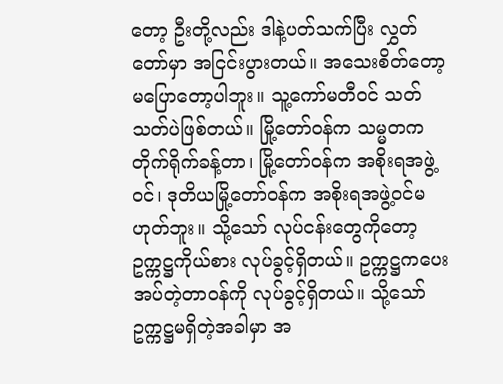တော့ ဦးတို့လည်း ဒါနဲ့ပတ်သက်ပြီး လွှတ်တော်မှာ အငြင်းပွားတယ်။ အသေးစိတ်တော့ မပြောတော့ပါဘူး။ သူ့ကော်မတီဝင် သတ်သတ်ပဲဖြစ်တယ်။ မြို့တော်ဝန်က သမ္မတကတိုက်ရိုက်ခန့်တာ၊ မြို့တော်ဝန်က အစိုးရအဖွဲ့ဝင်၊ ဒုတိယမြို့တော်ဝန်က အစိုးရအဖွဲ့ဝင်မဟုတ်ဘူး။ သို့သော် လုပ်ငန်းတွေကိုတော့ ဥက္ကဋ္ဌကိုယ်စား လုပ်ခွင့်ရှိတယ်။ ဥက္ကဋ္ဌကပေးအပ်တဲ့တာဝန်ကို လုပ်ခွင့်ရှိတယ်။ သို့သော် ဥက္ကဋ္ဌမရှိတဲ့အခါမှာ အ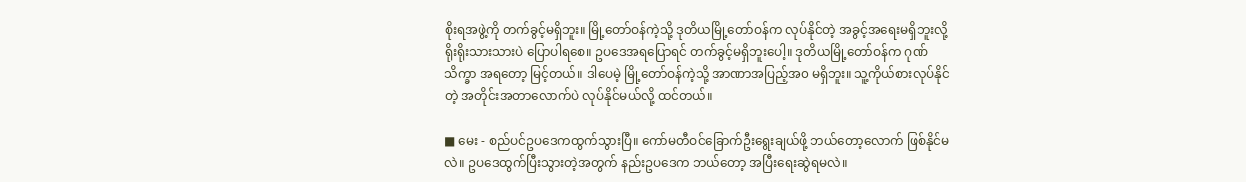စိုးရအဖွဲ့ကို တက်ခွင့်မရှိဘူး။ မြို့တော်ဝန်ကဲ့သို့ ဒုတိယမြို့တော်ဝန်က လုပ်နိုင်တဲ့ အခွင့်အရေးမရှိဘူးလို့ ရိုးရိုးသားသားပဲ ပြောပါရစေ။ ဥပဒေအရပြောရင် တက်ခွင့်မရှိဘူးပေါ့။ ဒုတိယမြို့တော်ဝန်က ဂုဏ်သိက္ခာ အရတော့ မြင့်တယ်။ ဒါပေမဲ့ မြို့တော်ဝန်ကဲ့သို့ အာဏာအပြည့်အ၀ မရှိဘူး။ သူ့ကိုယ်စားလုပ်နိုင်တဲ့ အတိုင်းအတာလောက်ပဲ လုပ်နိုင်မယ်လို့ ထင်တယ်။

■ မေး - စည်ပင်ဥပဒေကထွက်သွားပြီ။ ကော်မတီဝင်ခြောက်ဦးရွေးချယ်ဖို့ ဘယ်တော့လောက် ဖြစ်နိုင်မလဲ။ ဥပဒေထွက်ပြီးသွားတဲ့အတွက် နည်းဥပဒေက ဘယ်တော့ အပြီးရေးဆွဲရမလဲ။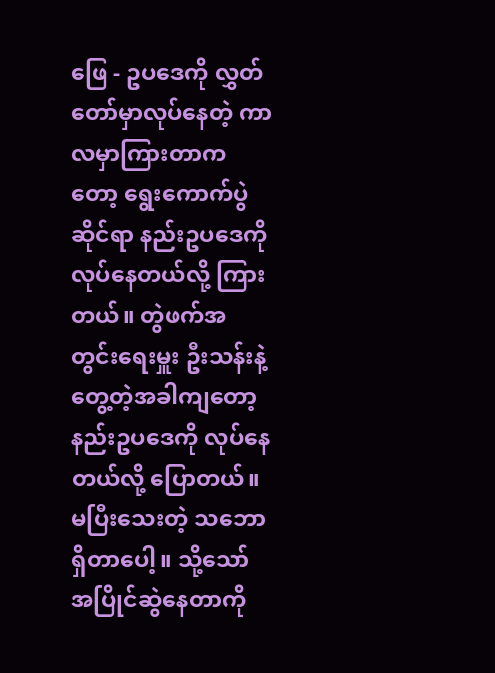ဖြေ - ဥပဒေကို လွှတ်တော်မှာလုပ်နေတဲ့ ကာလမှာကြားတာကတော့ ရွေးကောက်ပွဲဆိုင်ရာ နည်းဥပဒေကို လုပ်နေတယ်လို့ ကြားတယ်။ တွဲဖက်အတွင်းရေးမှူး ဦးသန်းနဲ့တွေ့တဲ့အခါကျတော့ နည်းဥပဒေကို လုပ်နေတယ်လို့ ပြောတယ်။ မပြီးသေးတဲ့ သဘောရှိတာပေါ့။ သို့သော် အပြိုင်ဆွဲနေတာကို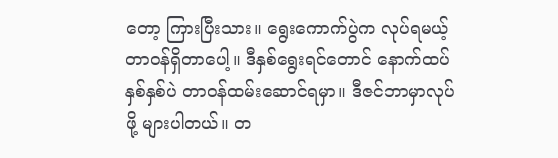တော့ ကြားပြီးသား။ ရွေးကောက်ပွဲက လုပ်ရမယ့် တာဝန်ရှိတာပေါ့။ ဒီနှစ်ရွေးရင်တောင် နောက်ထပ် နှစ်နှစ်ပဲ တာဝန်ထမ်းဆောင်ရမှာ။ ဒီဇင်ဘာမှာလုပ်ဖို့ များပါတယ်။ တ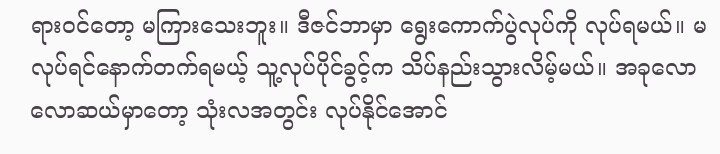ရားဝင်တော့ မကြားသေးဘူး။ ဒီဇင်ဘာမှာ ရွေးကောက်ပွဲလုပ်ကို လုပ်ရမယ်။ မလုပ်ရင်နောက်တက်ရမယ့် သူ့လုပ်ပိုင်ခွင့်က သိပ်နည်းသွားလိမ့်မယ်။ အခုလောလောဆယ်မှာတော့ သုံးလအတွင်း လုပ်နိုင်အောင်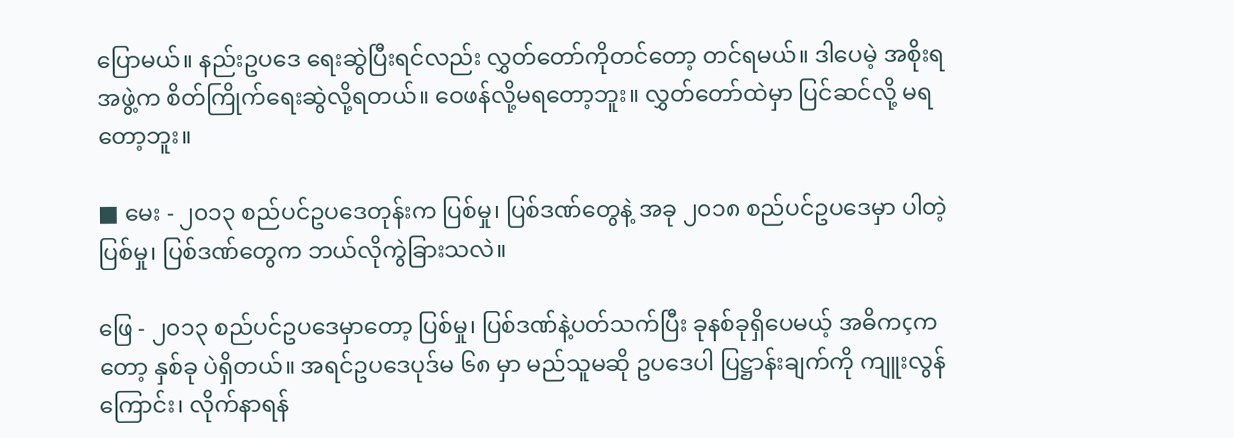ပြောမယ်။ နည်းဥပဒေ ရေးဆွဲပြီးရင်လည်း လွှတ်တော်ကိုတင်တော့ တင်ရမယ်။ ဒါပေမဲ့ အစိုးရအဖွဲ့က စိတ်ကြိုက်ရေးဆွဲလို့ရတယ်။ ဝေဖန်လို့မရတော့ဘူး။ လွှတ်တော်ထဲမှာ ပြင်ဆင်လို့ မရတော့ဘူး။

■ မေး - ၂၀၁၃ စည်ပင်ဥပဒေတုန်းက ပြစ်မှု၊ ပြစ်ဒဏ်တွေနဲ့ အခု ၂၀၁၈ စည်ပင်ဥပဒေမှာ ပါတဲ့ပြစ်မှု၊ ပြစ်ဒဏ်တွေက ဘယ်လိုကွဲခြားသလဲ။

ဖြေ - ၂၀၁၃ စည်ပင်ဥပဒေမှာတော့ ပြစ်မှု၊ ပြစ်ဒဏ်နဲ့ပတ်သက်ပြီး ခုနစ်ခုရှိပေမယ့် အဓိကçကတော့ နှစ်ခု ပဲရှိတယ်။ အရင်ဥပဒေပုဒ်မ ၆၈ မှာ မည်သူမဆို ဥပဒေပါ ပြဋ္ဌာန်းချက်ကို ကျူးလွန်ကြောင်း၊ လိုက်နာရန်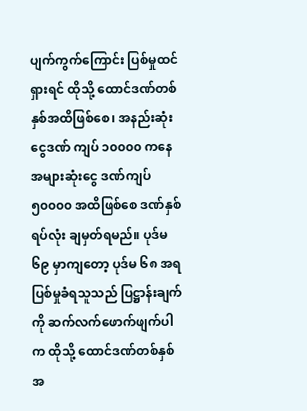ပျက်ကွက်ကြောင်း ပြစ်မှုထင်ရှားရင် ထိုသို့ ထောင်ဒဏ်တစ်နှစ်အထိဖြစ်စေ၊ အနည်းဆုံးငွေဒဏ် ကျပ် ၁၀၀၀၀ ကနေ အများဆုံးငွေ ဒဏ်ကျပ် ၅၀၀၀၀ အထိဖြစ်စေ ဒဏ်နှစ်ရပ်လုံး ချမှတ်ရမည်။ ပုဒ်မ ၆၉ မှာကျတော့ ပုဒ်မ ၆၈ အရ ပြစ်မှုခံရသူသည် ပြဋ္ဌာန်းချက်ကို ဆက်လက်ဖောက်ဖျက်ပါက ထိုသို့ ထောင်ဒဏ်တစ်နှစ်အ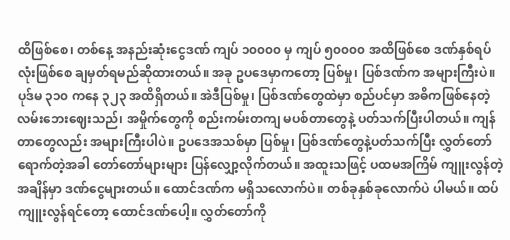ထိဖြစ်စေ၊ တစ်နေ့ အနည်းဆုံးငွေဒဏ် ကျပ် ၁၀၀၀၀ မှ ကျပ် ၅၀၀၀၀ အထိဖြစ်စေ ဒဏ်နှစ်ရပ်လုံးဖြစ်စေ ချမှတ်ရမည်ဆိုထားတယ်။ အခု ဥပဒေမှာကတော့ ပြစ်မှု၊ ပြစ်ဒဏ်က အများကြီးပဲ။ ပုဒ်မ ၃၁၀ ကနေ ၃၂၃ အထိရှိတယ်။ အဲဒီပြစ်မှု၊ ပြစ်ဒဏ်တွေထဲမှာ စည်ပင်မှာ အဓိကဖြစ်နေတဲ့ လမ်းဘေးဈေးသည်၊ အမှိုက်တွေကို စည်းကမ်းတကျ မပစ်တာတွေနဲ့ ပတ်သက်ပြီးပါတယ်။ ကျန်တာတွေလည်း အများကြီးပါပဲ။ ဥပဒေအသစ်မှာ ပြစ်မှု၊ ပြစ်ဒဏ်တွေနဲ့ပတ်သက်ပြီး လွှတ်တော်ရောက်တဲ့အခါ တော်တော်များများ ပြန်လျှော့လိုက်တယ်။ အထူးသဖြင့် ပထမအကြိမ် ကျူးလွန်တဲ့အချိန်မှာ ဒဏ်ငွေများတယ်။ ထောင်ဒဏ်က မရှိသလောက်ပဲ။ တစ်ခုနှစ်ခုလောက်ပဲ ပါမယ်။ ထပ်ကျူးလွန်ရင်တော့ ထောင်ဒဏ်ပေါ့။ လွှတ်တော်ကို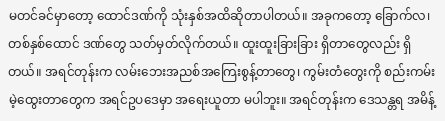မတင်ခင်မှာတော့ ထောင်ဒဏ်ကို သုံးနှစ်အထိဆိုတာပါတယ်။ အခုကတော့ ခြောက်လ၊ တစ်နှစ်ထောင် ဒဏ်တွေ သတ်မှတ်လိုက်တယ်။ ထူးထူးခြားခြား ရှိတာတွေလည်း ရှိတယ်။ အရင်တုန်းက လမ်းဘေးအညစ်အကြေးစွန့်တာတွေ၊ ကွမ်းတံတွေးကို စည်းကမ်းမဲ့ထွေးတာတွေက အရင်ဥပဒေမှာ အရေးယူတာ မပါဘူး။ အရင်တုန်းက ဒေသန္တရ အမိန့်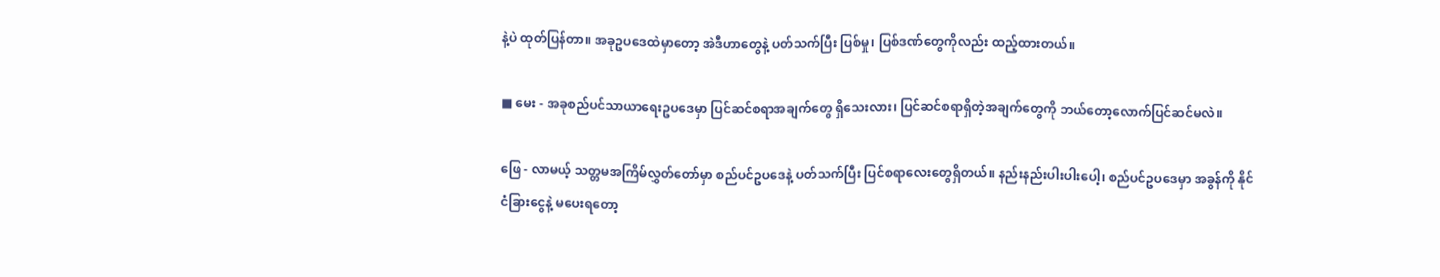နဲ့ပဲ ထုတ်ပြန်တာ။ အခုဥပဒေထဲမှာတော့ အဲဒီဟာတွေနဲ့ ပတ်သက်ပြီး ပြစ်မှု၊ ပြစ်ဒဏ်တွေကိုလည်း ထည့်ထားတယ်။

■ မေး - အခုစည်ပင်သာယာရေးဥပဒေမှာ ပြင်ဆင်စရာအချက်တွေ ရှိသေးလား၊ ပြင်ဆင်စရာရှိတဲ့အချက်တွေကို ဘယ်တော့လောက်ပြင်ဆင်မလဲ။

ဖြေ - လာမယ့် သတ္တမအကြိမ်လွှတ်တော်မှာ စည်ပင်ဥပဒေနဲ့ ပတ်သက်ပြီး ပြင်စရာလေးတွေရှိတယ်။ နည်းနည်းပါးပါးပေါ့၊ စည်ပင်ဥပဒေမှာ အခွန်ကို နိုင်ငံခြားငွေနဲ့ မပေးရတော့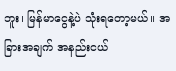ဘူး၊ မြန်မာငွေနဲ့ပဲ သုံးရတော့မယ်။ အခြားအချက် အနည်းငယ်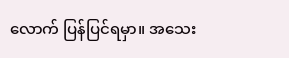လောက် ပြန်ပြင်ရမှာ။ အသေး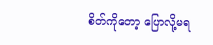စိတ်ကိုတော့ ပြောလို့မရ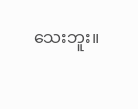သေးဘူး။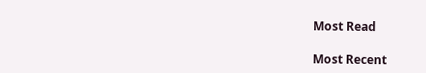Most Read

Most Recent